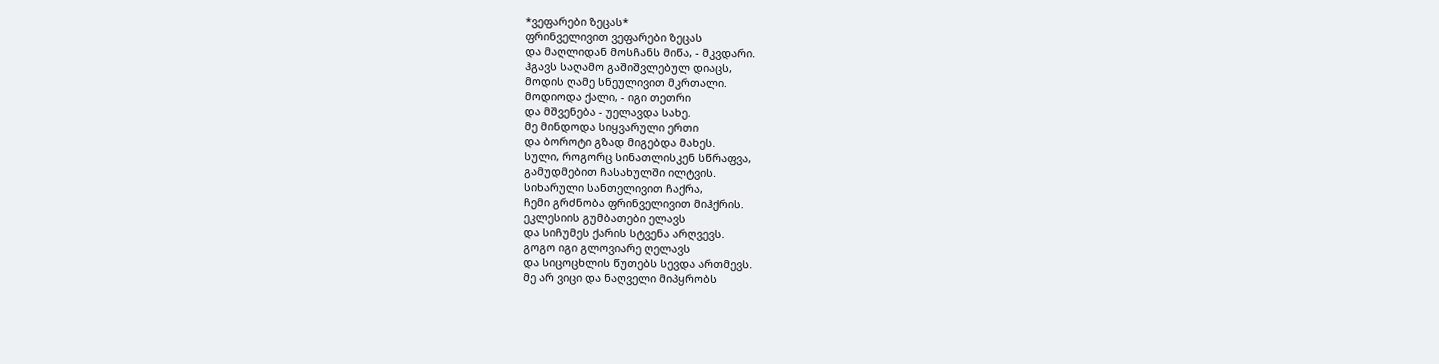*ვეფარები ზეცას*
ფრინველივით ვეფარები ზეცას
და მაღლიდან მოსჩანს მიწა, - მკვდარი.
ჰგავს საღამო გაშიშვლებულ დიაცს,
მოდის ღამე სნეულივით მკრთალი.
მოდიოდა ქალი, - იგი თეთრი
და მშვენება - უელავდა სახე.
მე მინდოდა სიყვარული ერთი
და ბოროტი გზად მიგებდა მახეს.
სული, როგორც სინათლისკენ სწრაფვა,
გამუდმებით ჩასახულში ილტვის.
სიხარული სანთელივით ჩაქრა,
ჩემი გრძნობა ფრინველივით მიჰქრის.
ეკლესიის გუმბათები ელავს
და სიჩუმეს ქარის სტვენა არღვევს.
გოგო იგი გლოვიარე ღელავს
და სიცოცხლის წუთებს სევდა ართმევს.
მე არ ვიცი და ნაღველი მიპყრობს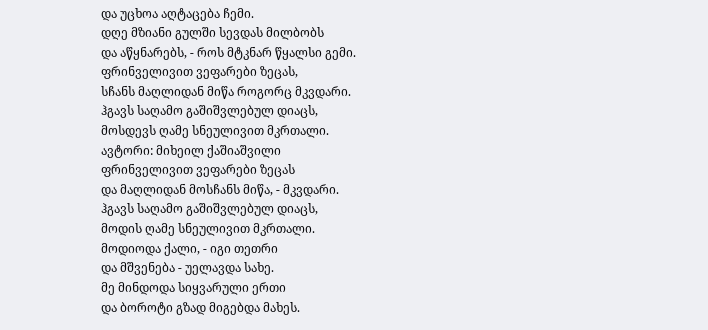და უცხოა აღტაცება ჩემი.
დღე მზიანი გულში სევდას მილბობს
და აწყნარებს, - როს მტკნარ წყალსი გემი.
ფრინველივით ვეფარები ზეცას,
სჩანს მაღლიდან მიწა როგორც მკვდარი.
ჰგავს საღამო გაშიშვლებულ დიაცს,
მოსდევს ღამე სნეულივით მკრთალი.
ავტორი: მიხეილ ქაშიაშვილი
ფრინველივით ვეფარები ზეცას
და მაღლიდან მოსჩანს მიწა, - მკვდარი.
ჰგავს საღამო გაშიშვლებულ დიაცს,
მოდის ღამე სნეულივით მკრთალი.
მოდიოდა ქალი, - იგი თეთრი
და მშვენება - უელავდა სახე.
მე მინდოდა სიყვარული ერთი
და ბოროტი გზად მიგებდა მახეს.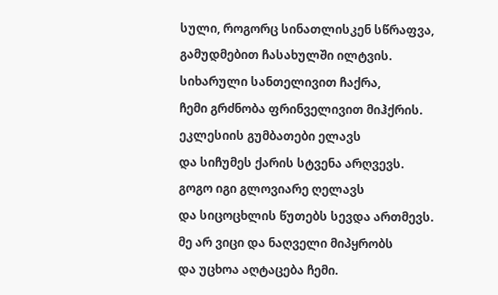სული, როგორც სინათლისკენ სწრაფვა,
გამუდმებით ჩასახულში ილტვის.
სიხარული სანთელივით ჩაქრა,
ჩემი გრძნობა ფრინველივით მიჰქრის.
ეკლესიის გუმბათები ელავს
და სიჩუმეს ქარის სტვენა არღვევს.
გოგო იგი გლოვიარე ღელავს
და სიცოცხლის წუთებს სევდა ართმევს.
მე არ ვიცი და ნაღველი მიპყრობს
და უცხოა აღტაცება ჩემი.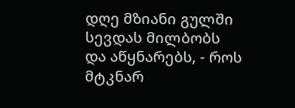დღე მზიანი გულში სევდას მილბობს
და აწყნარებს, - როს მტკნარ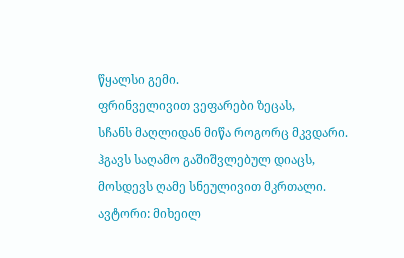წყალსი გემი.
ფრინველივით ვეფარები ზეცას,
სჩანს მაღლიდან მიწა როგორც მკვდარი.
ჰგავს საღამო გაშიშვლებულ დიაცს,
მოსდევს ღამე სნეულივით მკრთალი.
ავტორი: მიხეილ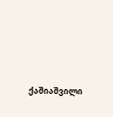ქაშიაშვილი